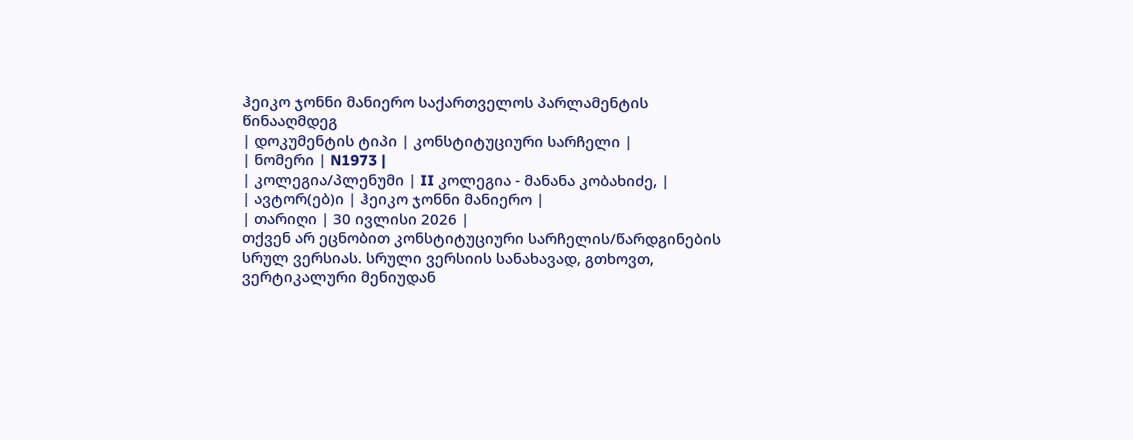ჰეიკო ჯონნი მანიერო საქართველოს პარლამენტის წინააღმდეგ
| დოკუმენტის ტიპი | კონსტიტუციური სარჩელი |
| ნომერი | N1973 |
| კოლეგია/პლენუმი | II კოლეგია - მანანა კობახიძე, |
| ავტორ(ებ)ი | ჰეიკო ჯონნი მანიერო |
| თარიღი | 30 ივლისი 2026 |
თქვენ არ ეცნობით კონსტიტუციური სარჩელის/წარდგინების სრულ ვერსიას. სრული ვერსიის სანახავად, გთხოვთ, ვერტიკალური მენიუდან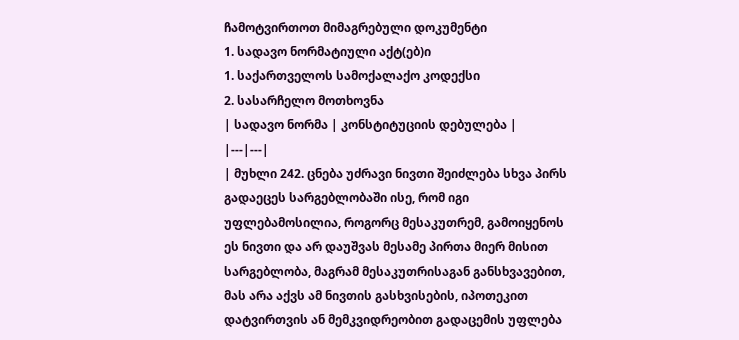ჩამოტვირთოთ მიმაგრებული დოკუმენტი
1. სადავო ნორმატიული აქტ(ებ)ი
1. საქართველოს სამოქალაქო კოდექსი
2. სასარჩელო მოთხოვნა
| სადავო ნორმა | კონსტიტუციის დებულება |
|---|---|
| მუხლი 242. ცნება უძრავი ნივთი შეიძლება სხვა პირს გადაეცეს სარგებლობაში ისე, რომ იგი უფლებამოსილია, როგორც მესაკუთრემ, გამოიყენოს ეს ნივთი და არ დაუშვას მესამე პირთა მიერ მისით სარგებლობა, მაგრამ მესაკუთრისაგან განსხვავებით, მას არა აქვს ამ ნივთის გასხვისების, იპოთეკით დატვირთვის ან მემკვიდრეობით გადაცემის უფლება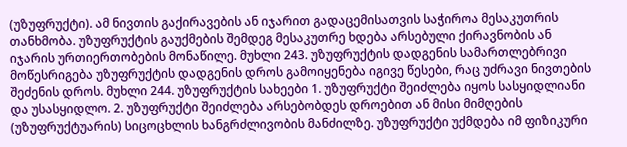(უზუფრუქტი). ამ ნივთის გაქირავების ან იჯარით გადაცემისათვის საჭიროა მესაკუთრის თანხმობა. უზუფრუქტის გაუქმების შემდეგ მესაკუთრე ხდება არსებული ქირავნობის ან იჯარის ურთიერთობების მონაწილე. მუხლი 243. უზუფრუქტის დადგენის სამართლებრივი მოწესრიგება უზუფრუქტის დადგენის დროს გამოიყენება იგივე წესები, რაც უძრავი ნივთების შეძენის დროს. მუხლი 244. უზუფრუქტის სახეები 1. უზუფრუქტი შეიძლება იყოს სასყიდლიანი და უსასყიდლო. 2. უზუფრუქტი შეიძლება არსებობდეს დროებით ან მისი მიმღების (უზუფრუქტუარის) სიცოცხლის ხანგრძლივობის მანძილზე. უზუფრუქტი უქმდება იმ ფიზიკური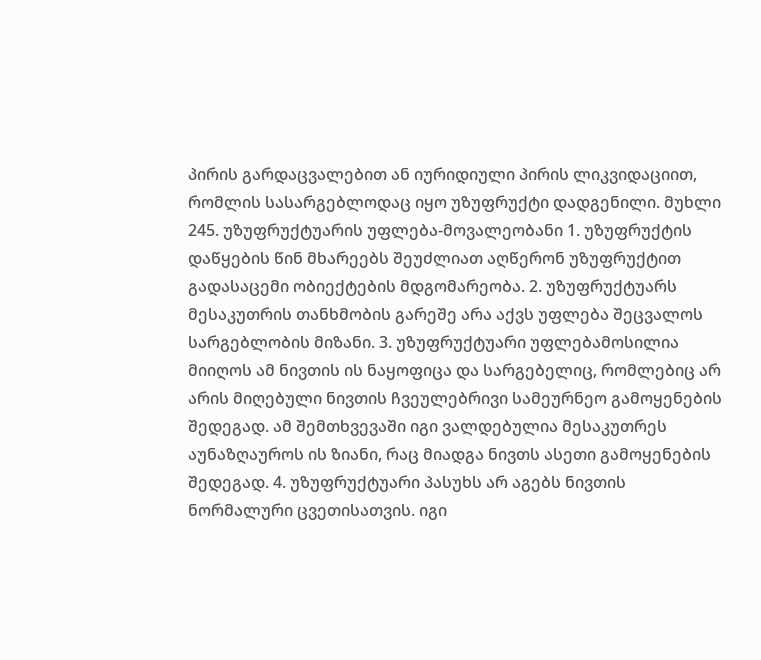პირის გარდაცვალებით ან იურიდიული პირის ლიკვიდაციით, რომლის სასარგებლოდაც იყო უზუფრუქტი დადგენილი. მუხლი 245. უზუფრუქტუარის უფლება-მოვალეობანი 1. უზუფრუქტის დაწყების წინ მხარეებს შეუძლიათ აღწერონ უზუფრუქტით გადასაცემი ობიექტების მდგომარეობა. 2. უზუფრუქტუარს მესაკუთრის თანხმობის გარეშე არა აქვს უფლება შეცვალოს სარგებლობის მიზანი. 3. უზუფრუქტუარი უფლებამოსილია მიიღოს ამ ნივთის ის ნაყოფიცა და სარგებელიც, რომლებიც არ არის მიღებული ნივთის ჩვეულებრივი სამეურნეო გამოყენების შედეგად. ამ შემთხვევაში იგი ვალდებულია მესაკუთრეს აუნაზღაუროს ის ზიანი, რაც მიადგა ნივთს ასეთი გამოყენების შედეგად. 4. უზუფრუქტუარი პასუხს არ აგებს ნივთის ნორმალური ცვეთისათვის. იგი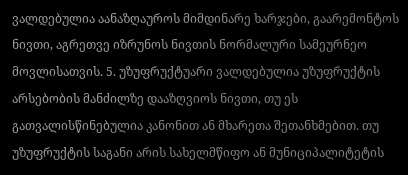ვალდებულია აანაზღაუროს მიმდინარე ხარჯები, გაარემონტოს ნივთი, აგრეთვე იზრუნოს ნივთის ნორმალური სამეურნეო მოვლისათვის. 5. უზუფრუქტუარი ვალდებულია უზუფრუქტის არსებობის მანძილზე დააზღვიოს ნივთი, თუ ეს გათვალისწინებულია კანონით ან მხარეთა შეთანხმებით. თუ უზუფრუქტის საგანი არის სახელმწიფო ან მუნიციპალიტეტის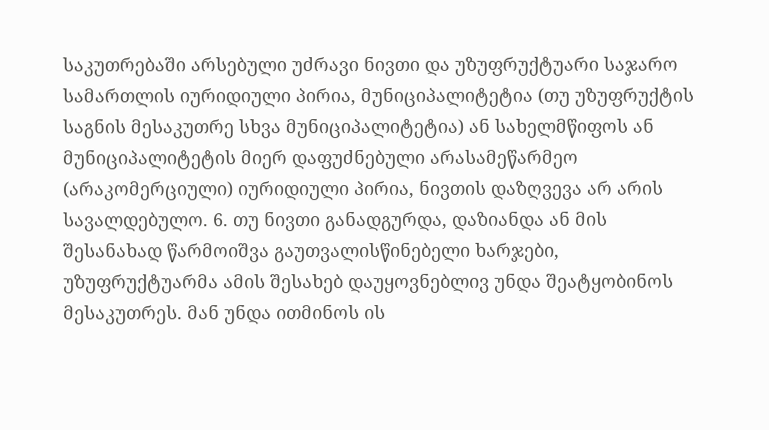საკუთრებაში არსებული უძრავი ნივთი და უზუფრუქტუარი საჯარო სამართლის იურიდიული პირია, მუნიციპალიტეტია (თუ უზუფრუქტის საგნის მესაკუთრე სხვა მუნიციპალიტეტია) ან სახელმწიფოს ან მუნიციპალიტეტის მიერ დაფუძნებული არასამეწარმეო (არაკომერციული) იურიდიული პირია, ნივთის დაზღვევა არ არის სავალდებულო. 6. თუ ნივთი განადგურდა, დაზიანდა ან მის შესანახად წარმოიშვა გაუთვალისწინებელი ხარჯები, უზუფრუქტუარმა ამის შესახებ დაუყოვნებლივ უნდა შეატყობინოს მესაკუთრეს. მან უნდა ითმინოს ის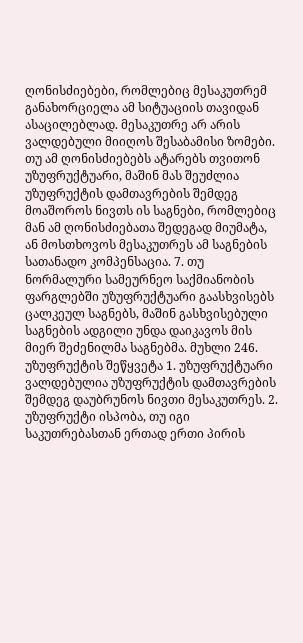ღონისძიებები, რომლებიც მესაკუთრემ განახორციელა ამ სიტუაციის თავიდან ასაცილებლად. მესაკუთრე არ არის ვალდებული მიიღოს შესაბამისი ზომები. თუ ამ ღონისძიებებს ატარებს თვითონ უზუფრუქტუარი, მაშინ მას შეუძლია უზუფრუქტის დამთავრების შემდეგ მოაშოროს ნივთს ის საგნები, რომლებიც მან ამ ღონისძიებათა შედეგად მიუმატა, ან მოსთხოვოს მესაკუთრეს ამ საგნების სათანადო კომპენსაცია. 7. თუ ნორმალური სამეურნეო საქმიანობის ფარგლებში უზუფრუქტუარი გაასხვისებს ცალკეულ საგნებს, მაშინ გასხვისებული საგნების ადგილი უნდა დაიკავოს მის მიერ შეძენილმა საგნებმა. მუხლი 246. უზუფრუქტის შეწყვეტა 1. უზუფრუქტუარი ვალდებულია უზუფრუქტის დამთავრების შემდეგ დაუბრუნოს ნივთი მესაკუთრეს. 2. უზუფრუქტი ისპობა, თუ იგი საკუთრებასთან ერთად ერთი პირის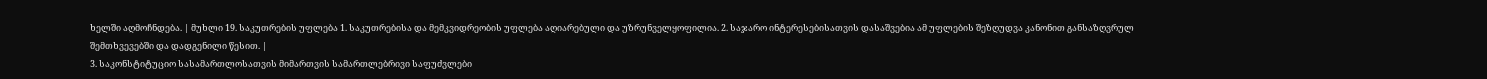ხელში აღმოჩნდება. | მუხლი 19. საკუთრების უფლება 1. საკუთრებისა და მემკვიდრეობის უფლება აღიარებული და უზრუნველყოფილია. 2. საჯარო ინტერესებისათვის დასაშვებია ამ უფლების შეზღუდვა კანონით განსაზღვრულ შემთხვევებში და დადგენილი წესით. |
3. საკონსტიტუციო სასამართლოსათვის მიმართვის სამართლებრივი საფუძვლები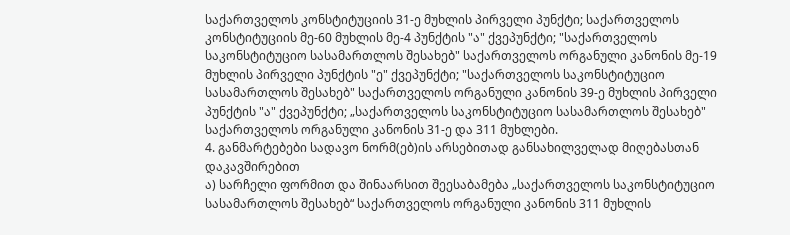საქართველოს კონსტიტუციის 31-ე მუხლის პირველი პუნქტი; საქართველოს კონსტიტუციის მე-60 მუხლის მე-4 პუნქტის "ა" ქვეპუნქტი; "საქართველოს საკონსტიტუციო სასამართლოს შესახებ" საქართველოს ორგანული კანონის მე-19 მუხლის პირველი პუნქტის "ე" ქვეპუნქტი; "საქართველოს საკონსტიტუციო სასამართლოს შესახებ" საქართველოს ორგანული კანონის 39-ე მუხლის პირველი პუნქტის "ა" ქვეპუნქტი; „საქართველოს საკონსტიტუციო სასამართლოს შესახებ" საქართველოს ორგანული კანონის 31-ე და 311 მუხლები.
4. განმარტებები სადავო ნორმ(ებ)ის არსებითად განსახილველად მიღებასთან დაკავშირებით
ა) სარჩელი ფორმით და შინაარსით შეესაბამება „საქართველოს საკონსტიტუციო სასამართლოს შესახებ“ საქართველოს ორგანული კანონის 311 მუხლის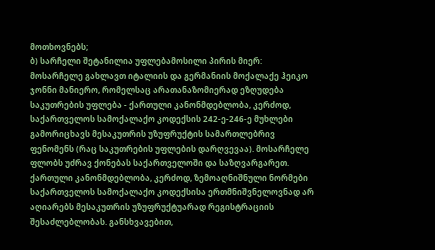მოთხოვნებს;
ბ) სარჩელი შეტანილია უფლებამოსილი პირის მიერ:
მოსარჩელე გახლავთ იტალიის და გერმანიის მოქალაქე ჰეიკო ჯონნი მანიერო, რომელსაც არათანაზომიერად ეზღუდება საკუთრების უფლება - ქართული კანონმდებლობა, კერძოდ, საქართველოს სამოქალაქო კოდექსის 242-ე-246-ე მუხლები გამორიცხავს მესაკუთრის უზუფრუქტის სამართლებრივ ფენომენს (რაც საკუთრების უფლების დარღვევაა). მოსარჩელე ფლობს უძრავ ქონებას საქართველოში და საზღვარგარეთ. ქართული კანონმდებლობა, კერძოდ, ზემოაღნიშნული ნორმები საქართველოს სამოქალაქო კოდექსისა ერთმნიშვნელოვნად არ აღიარებს მესაკუთრის უზუფრუქტუარად რეგისტრაციის შესაძლებლობას. განსხვავებით,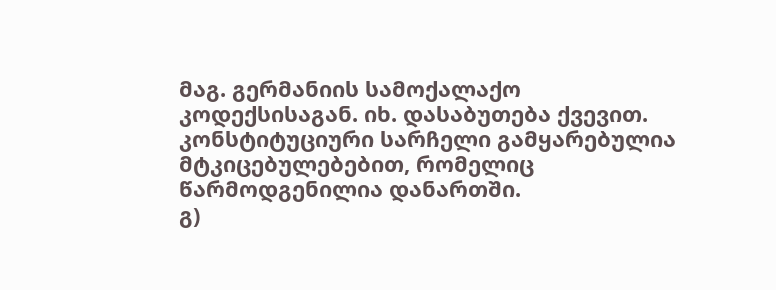მაგ. გერმანიის სამოქალაქო კოდექსისაგან. იხ. დასაბუთება ქვევით. კონსტიტუციური სარჩელი გამყარებულია მტკიცებულებებით, რომელიც წარმოდგენილია დანართში.
გ)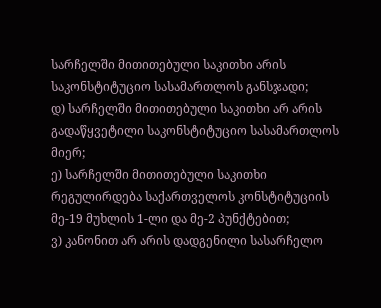სარჩელში მითითებული საკითხი არის საკონსტიტუციო სასამართლოს განსჯადი;
დ) სარჩელში მითითებული საკითხი არ არის გადაწყვეტილი საკონსტიტუციო სასამართლოს მიერ;
ე) სარჩელში მითითებული საკითხი რეგულირდება საქართველოს კონსტიტუციის მე-19 მუხლის 1-ლი და მე-2 პუნქტებით;
ვ) კანონით არ არის დადგენილი სასარჩელო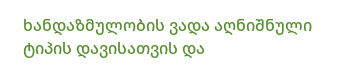ხანდაზმულობის ვადა აღნიშნული ტიპის დავისათვის და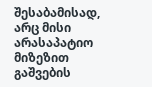შესაბამისად, არც მისი არასაპატიო მიზეზით გაშვების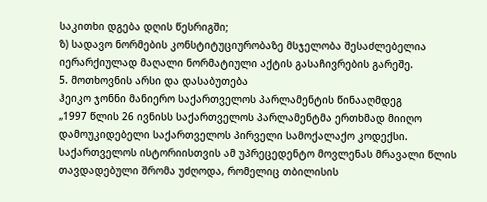საკითხი დგება დღის წესრიგში;
ზ) სადავო ნორმების კონსტიტუციურობაზე მსჯელობა შესაძლებელია იერარქიულად მაღალი ნორმატიული აქტის გასაჩივრების გარეშე.
5. მოთხოვნის არსი და დასაბუთება
ჰეიკო ჯონნი მანიერო საქართველოს პარლამენტის წინააღმდეგ
„1997 წლის 26 ივნისს საქართველოს პარლამენტმა ერთხმად მიიღო დამოუკიდებელი საქართველოს პირველი სამოქალაქო კოდექსი. საქართველოს ისტორიისთვის ამ უპრეცედენტო მოვლენას მრავალი წლის თავდადებული შრომა უძღოდა, რომელიც თბილისის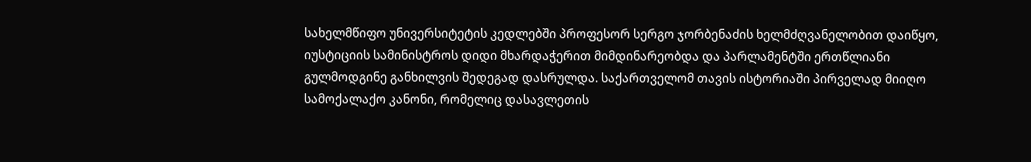სახელმწიფო უნივერსიტეტის კედლებში პროფესორ სერგო ჯორბენაძის ხელმძღვანელობით დაიწყო, იუსტიციის სამინისტროს დიდი მხარდაჭერით მიმდინარეობდა და პარლამენტში ერთწლიანი გულმოდგინე განხილვის შედეგად დასრულდა. საქართველომ თავის ისტორიაში პირველად მიიღო სამოქალაქო კანონი, რომელიც დასავლეთის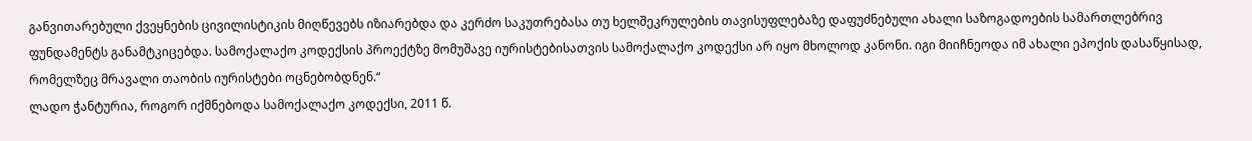განვითარებული ქვეყნების ცივილისტიკის მიღწევებს იზიარებდა და კერძო საკუთრებასა თუ ხელშეკრულების თავისუფლებაზე დაფუძნებული ახალი საზოგადოების სამართლებრივ ფუნდამენტს განამტკიცებდა. სამოქალაქო კოდექსის პროექტზე მომუშავე იურისტებისათვის სამოქალაქო კოდექსი არ იყო მხოლოდ კანონი. იგი მიიჩნეოდა იმ ახალი ეპოქის დასაწყისად, რომელზეც მრავალი თაობის იურისტები ოცნებობდნენ.“
ლადო ჭანტურია, როგორ იქმნებოდა სამოქალაქო კოდექსი, 2011 წ.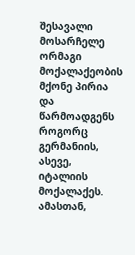შესავალი
მოსარჩელე ორმაგი მოქალაქეობის მქონე პირია და წარმოადგენს როგორც გერმანიის, ასევე, იტალიის მოქალაქეს. ამასთან,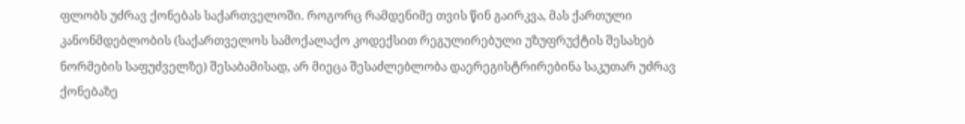ფლობს უძრავ ქონებას საქართველოში. როგორც რამდენიმე თვის წინ გაირკვა, მას ქართული კანონმდებლობის (საქართველოს სამოქალაქო კოდექსით რეგულირებული უზუფრუქტის შესახებ ნორმების საფუძველზე) შესაბამისად, არ მიეცა შესაძლებლობა დაერეგისტრირებინა საკუთარ უძრავ ქონებაზე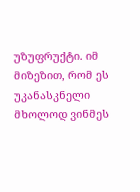უზუფრუქტი. იმ მიზეზით, რომ ეს უკანასკნელი მხოლოდ ვინმეს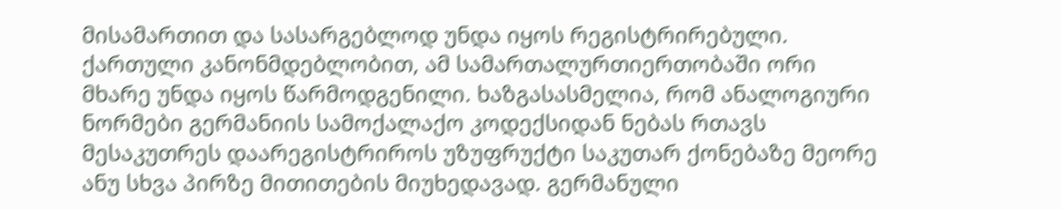მისამართით და სასარგებლოდ უნდა იყოს რეგისტრირებული. ქართული კანონმდებლობით, ამ სამართალურთიერთობაში ორი მხარე უნდა იყოს წარმოდგენილი. ხაზგასასმელია, რომ ანალოგიური ნორმები გერმანიის სამოქალაქო კოდექსიდან ნებას რთავს მესაკუთრეს დაარეგისტრიროს უზუფრუქტი საკუთარ ქონებაზე მეორე ანუ სხვა პირზე მითითების მიუხედავად. გერმანული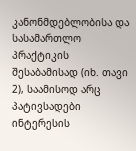კანონმდებლობისა და სასამართლო პრაქტიკის შესაბამისად (იხ. თავი 2), საამისოდ არც პატივსადები ინტერესის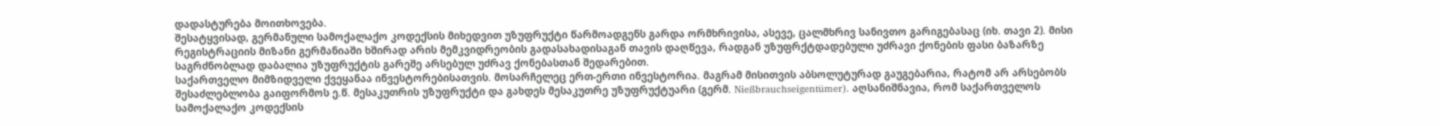დადასტურება მოითხოვება.
შესატყვისად, გერმანული სამოქალაქო კოდექსის მიხედვით უზუფრუქტი წარმოადგენს გარდა ორმხრივისა, ასევე, ცალმხრივ სანივთო გარიგებასაც (იხ. თავი 2). მისი რეგისტრაციის მიზანი გერმანიაში ხშირად არის მემკვიდრეობის გადასახადისაგან თავის დაღწევა, რადგან უზუფრქტდადებული უძრავი ქონების ფასი ბაზარზე საგრძნობლად დაბალია უზუფრუქტის გარეშე არსებულ უძრავ ქონებასთან შედარებით.
საქართველო მიმზიდველი ქვეყანაა ინვესტორებისათვის. მოსარჩელეც ერთ-ერთი ინვესტორია. მაგრამ მისითვის აბსოლუტურად გაუგებარია, რატომ არ არსებობს შესაძლებლობა გაიფორმოს ე.წ. მესაკუთრის უზუფრუქტი და გახდეს მესაკუთრე უზუფრუქტუარი (გერმ. Nießbrauchseigentümer). აღსანიშნავია, რომ საქართველოს სამოქალაქო კოდექსის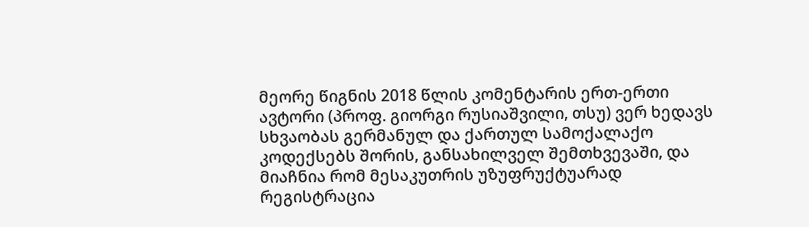მეორე წიგნის 2018 წლის კომენტარის ერთ-ერთი ავტორი (პროფ. გიორგი რუსიაშვილი, თსუ) ვერ ხედავს სხვაობას გერმანულ და ქართულ სამოქალაქო კოდექსებს შორის, განსახილველ შემთხვევაში, და მიაჩნია რომ მესაკუთრის უზუფრუქტუარად რეგისტრაცია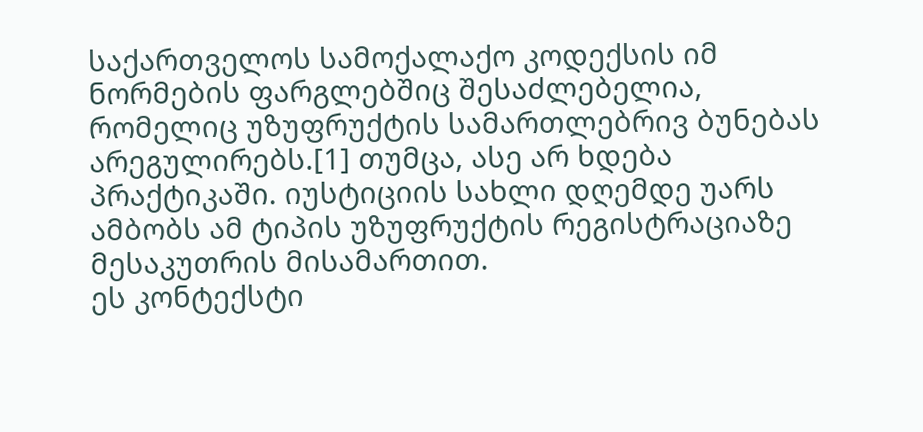საქართველოს სამოქალაქო კოდექსის იმ ნორმების ფარგლებშიც შესაძლებელია, რომელიც უზუფრუქტის სამართლებრივ ბუნებას არეგულირებს.[1] თუმცა, ასე არ ხდება პრაქტიკაში. იუსტიციის სახლი დღემდე უარს ამბობს ამ ტიპის უზუფრუქტის რეგისტრაციაზე მესაკუთრის მისამართით.
ეს კონტექსტი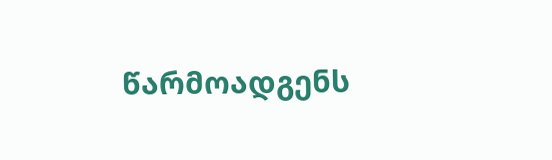წარმოადგენს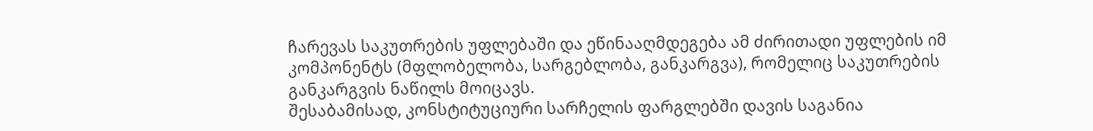ჩარევას საკუთრების უფლებაში და ეწინააღმდეგება ამ ძირითადი უფლების იმ კომპონენტს (მფლობელობა, სარგებლობა, განკარგვა), რომელიც საკუთრების განკარგვის ნაწილს მოიცავს.
შესაბამისად, კონსტიტუციური სარჩელის ფარგლებში დავის საგანია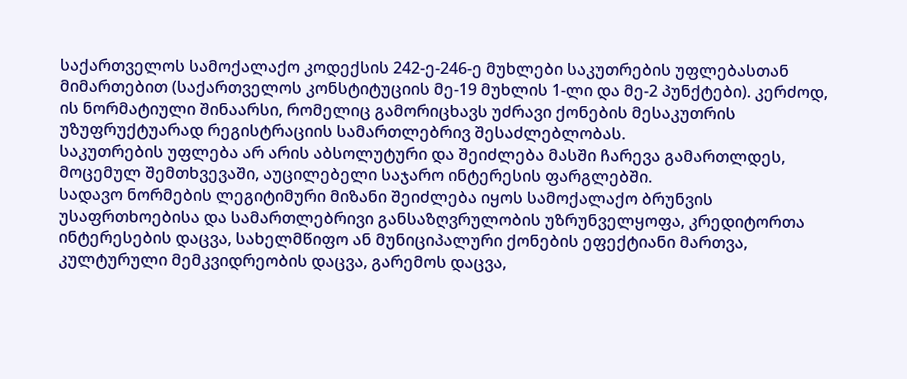საქართველოს სამოქალაქო კოდექსის 242-ე-246-ე მუხლები საკუთრების უფლებასთან მიმართებით (საქართველოს კონსტიტუციის მე-19 მუხლის 1-ლი და მე-2 პუნქტები). კერძოდ, ის ნორმატიული შინაარსი, რომელიც გამორიცხავს უძრავი ქონების მესაკუთრის უზუფრუქტუარად რეგისტრაციის სამართლებრივ შესაძლებლობას.
საკუთრების უფლება არ არის აბსოლუტური და შეიძლება მასში ჩარევა გამართლდეს, მოცემულ შემთხვევაში, აუცილებელი საჯარო ინტერესის ფარგლებში.
სადავო ნორმების ლეგიტიმური მიზანი შეიძლება იყოს სამოქალაქო ბრუნვის უსაფრთხოებისა და სამართლებრივი განსაზღვრულობის უზრუნველყოფა, კრედიტორთა ინტერესების დაცვა, სახელმწიფო ან მუნიციპალური ქონების ეფექტიანი მართვა, კულტურული მემკვიდრეობის დაცვა, გარემოს დაცვა,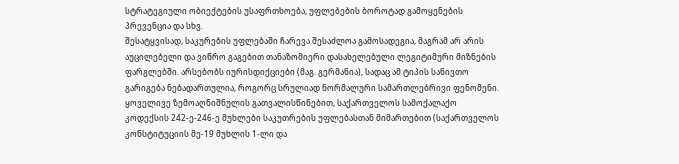სტრატეგიული ობიექტების უსაფრთხოება, უფლებების ბოროტად გამოყენების პრევენცია და სხვ.
შესატყვისად, საკურების უფლებაში ჩარევა შესაძლოა გამოსადეგია, მაგრამ არ არის აუცილებელი და ვიწრო გაგებით თანაზომიერი დასახელებული ლეგიტიმური მიზნების ფარგლებში. არსებობს იურისდიქციები (მაგ. გერმანია), სადაც ამ ტიპის სანივთო გარიგება ნებადართულია, როგორც სრულიად ნორმალური სამართლებრივი ფენომენი.
ყოველივე ზემოაღნიშნულის გათვალისწინებით, საქართველოს სამოქალაქო კოდექსის 242-ე-246-ე მუხლები საკუთრების უფლებასთან მიმართებით (საქართველოს კონსტიტუციის მე-19 მუხლის 1-ლი და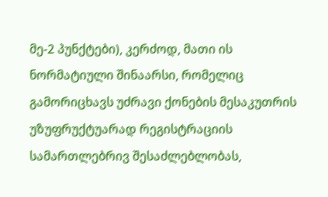მე-2 პუნქტები), კერძოდ, მათი ის ნორმატიული შინაარსი, რომელიც გამორიცხავს უძრავი ქონების მესაკუთრის უზუფრუქტუარად რეგისტრაციის სამართლებრივ შესაძლებლობას,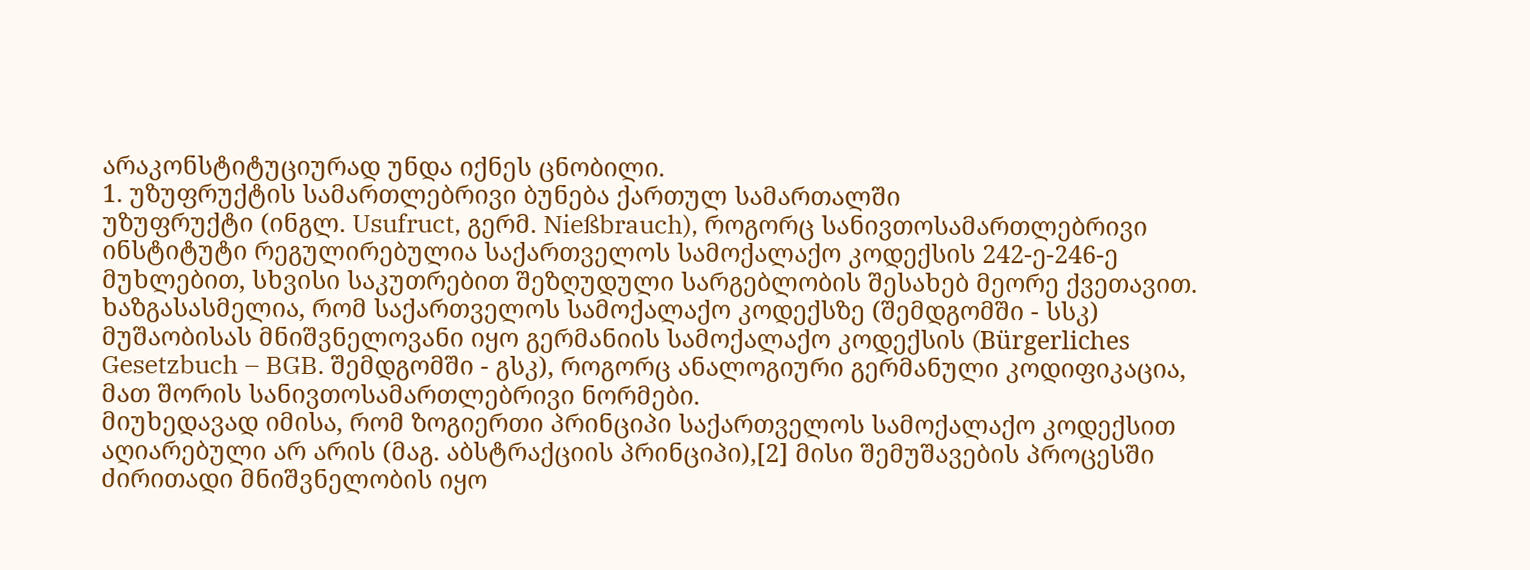არაკონსტიტუციურად უნდა იქნეს ცნობილი.
1. უზუფრუქტის სამართლებრივი ბუნება ქართულ სამართალში
უზუფრუქტი (ინგლ. Usufruct, გერმ. Nießbrauch), როგორც სანივთოსამართლებრივი ინსტიტუტი რეგულირებულია საქართველოს სამოქალაქო კოდექსის 242-ე-246-ე მუხლებით, სხვისი საკუთრებით შეზღუდული სარგებლობის შესახებ მეორე ქვეთავით.
ხაზგასასმელია, რომ საქართველოს სამოქალაქო კოდექსზე (შემდგომში - სსკ) მუშაობისას მნიშვნელოვანი იყო გერმანიის სამოქალაქო კოდექსის (Bürgerliches Gesetzbuch – BGB. შემდგომში - გსკ), როგორც ანალოგიური გერმანული კოდიფიკაცია, მათ შორის სანივთოსამართლებრივი ნორმები.
მიუხედავად იმისა, რომ ზოგიერთი პრინციპი საქართველოს სამოქალაქო კოდექსით აღიარებული არ არის (მაგ. აბსტრაქციის პრინციპი),[2] მისი შემუშავების პროცესში ძირითადი მნიშვნელობის იყო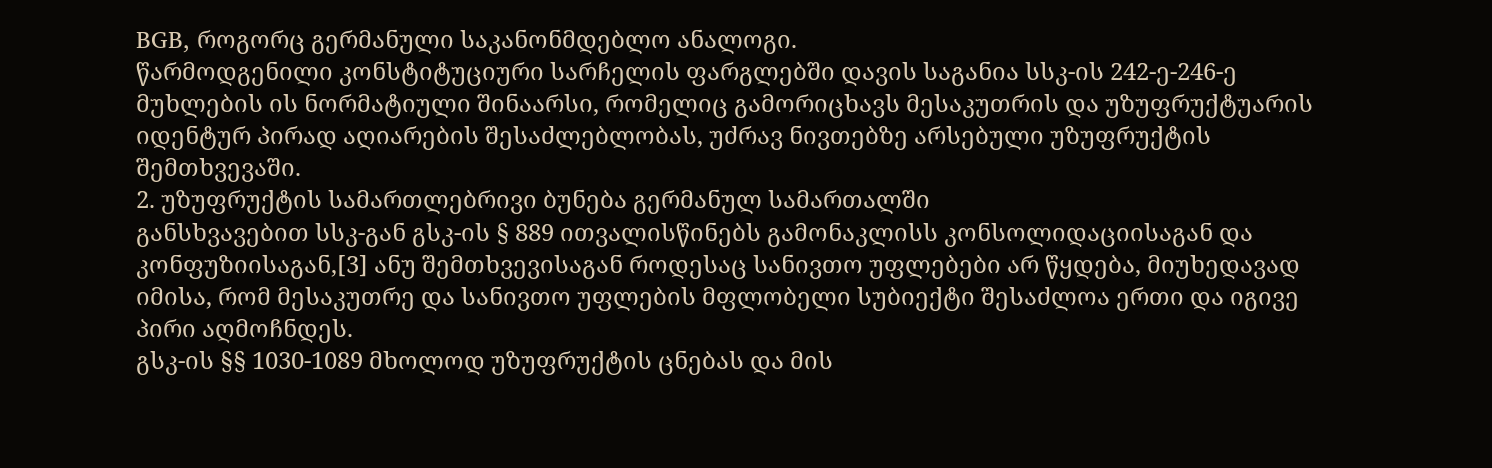BGB, როგორც გერმანული საკანონმდებლო ანალოგი.
წარმოდგენილი კონსტიტუციური სარჩელის ფარგლებში დავის საგანია სსკ-ის 242-ე-246-ე მუხლების ის ნორმატიული შინაარსი, რომელიც გამორიცხავს მესაკუთრის და უზუფრუქტუარის იდენტურ პირად აღიარების შესაძლებლობას, უძრავ ნივთებზე არსებული უზუფრუქტის შემთხვევაში.
2. უზუფრუქტის სამართლებრივი ბუნება გერმანულ სამართალში
განსხვავებით სსკ-გან გსკ-ის § 889 ითვალისწინებს გამონაკლისს კონსოლიდაციისაგან და კონფუზიისაგან,[3] ანუ შემთხვევისაგან როდესაც სანივთო უფლებები არ წყდება, მიუხედავად იმისა, რომ მესაკუთრე და სანივთო უფლების მფლობელი სუბიექტი შესაძლოა ერთი და იგივე პირი აღმოჩნდეს.
გსკ-ის §§ 1030-1089 მხოლოდ უზუფრუქტის ცნებას და მის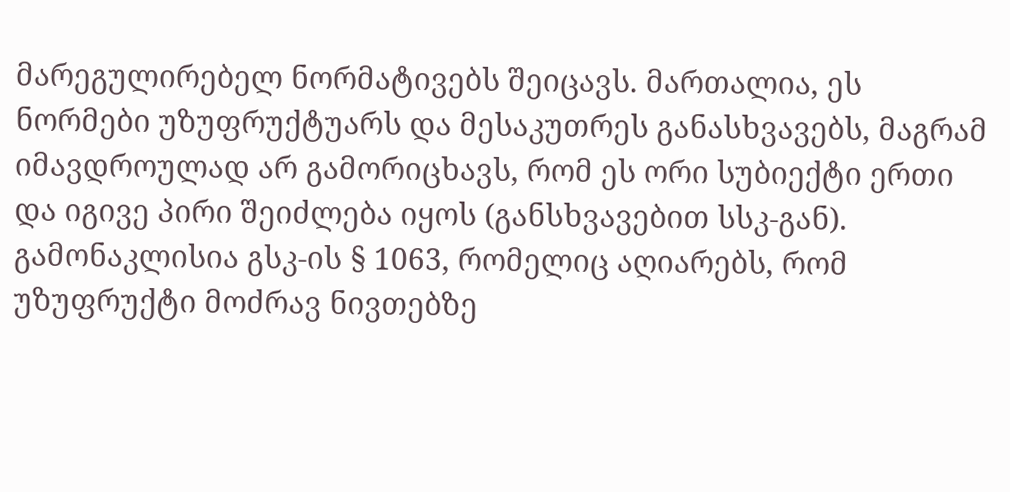მარეგულირებელ ნორმატივებს შეიცავს. მართალია, ეს ნორმები უზუფრუქტუარს და მესაკუთრეს განასხვავებს, მაგრამ იმავდროულად არ გამორიცხავს, რომ ეს ორი სუბიექტი ერთი და იგივე პირი შეიძლება იყოს (განსხვავებით სსკ-გან). გამონაკლისია გსკ-ის § 1063, რომელიც აღიარებს, რომ უზუფრუქტი მოძრავ ნივთებზე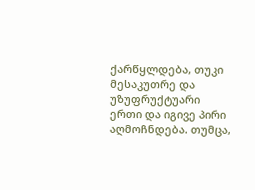ქარწყლდება, თუკი მესაკუთრე და უზუფრუქტუარი ერთი და იგივე პირი აღმოჩნდება. თუმცა,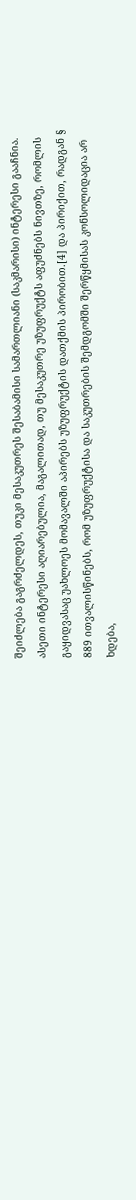შეიძლება გაგრძელდეს, თუკი მესაკუთრეს შესაბამისი სამართლიანი (საკმარისი) ინტერესი გააჩნია. ასეთი ინტერესი აღიარებულია, მაგალითად, თუ მესაკუთრე უზუფრუქტს აფუძნებს ნივთზე, რომლის გაყიდვასაც უახლოეს მომავალში აპირებს უზუფრუქტის დათქმის პირობით.[4] და პირიქით, რადგან § 889 ითვალისწინებს, რომ უზუფრუქტისა და საკუთრების შემდგომში შერწყმისას კონსოლიდაცია არ ხდება,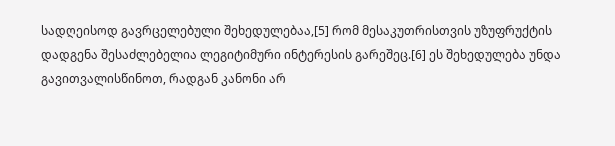სადღეისოდ გავრცელებული შეხედულებაა,[5] რომ მესაკუთრისთვის უზუფრუქტის დადგენა შესაძლებელია ლეგიტიმური ინტერესის გარეშეც.[6] ეს შეხედულება უნდა გავითვალისწინოთ, რადგან კანონი არ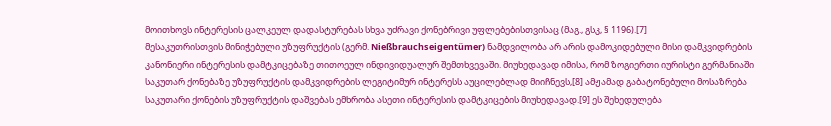მოითხოვს ინტერესის ცალკეულ დადასტურებას სხვა უძრავი ქონებრივი უფლებებისთვისაც (მაგ., გსკ, § 1196).[7]
მესაკუთრისთვის მინიჭებული უზუფრუქტის (გერმ. Nießbrauchseigentümer) ნამდვილობა არ არის დამოკიდებული მისი დამკვიდრების კანონიერი ინტერესის დამტკიცებაზე თითოეულ ინდივიდუალურ შემთხვევაში. მიუხედავად იმისა, რომ ზოგიერთი იურისტი გერმანიაში საკუთარ ქონებაზე უზუფრუქტის დამკვიდრების ლეგიტიმურ ინტერესს აუცილებლად მიიჩნევს,[8] ამჟამად გაბატონებული მოსაზრება საკუთარი ქონების უზუფრუქტის დაშვებას ემხრობა ასეთი ინტერესის დამტკიცების მიუხედავად.[9] ეს შეხედულება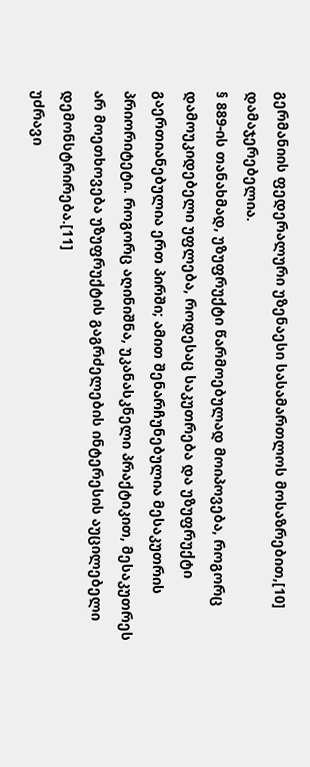გერმანიის ფედერალური უზენაესი სასამართლოს მოსაზრებით,[10] დამაჯერებელია.
§ 889-ის თანახმად, უზუფრუქტი წარმოებულად მოიპოვება, როგორც დამოუკიდებელი უფლება, როდესაც საკუთრება და უზუფრუქტი გაერთიანებულია ერთ პირში; ამით შენარჩუნებულია მესაკუთრის პრიორიტეტი. როგორც აღინიშნა, უკანასკნელი პრაქტიკით, მესაკუთრეს არ მოეთხოვება უზუფრუქტის გაგრძელების ინტერესის აუცილებელი დემონსტრირება.[11]
უძრავი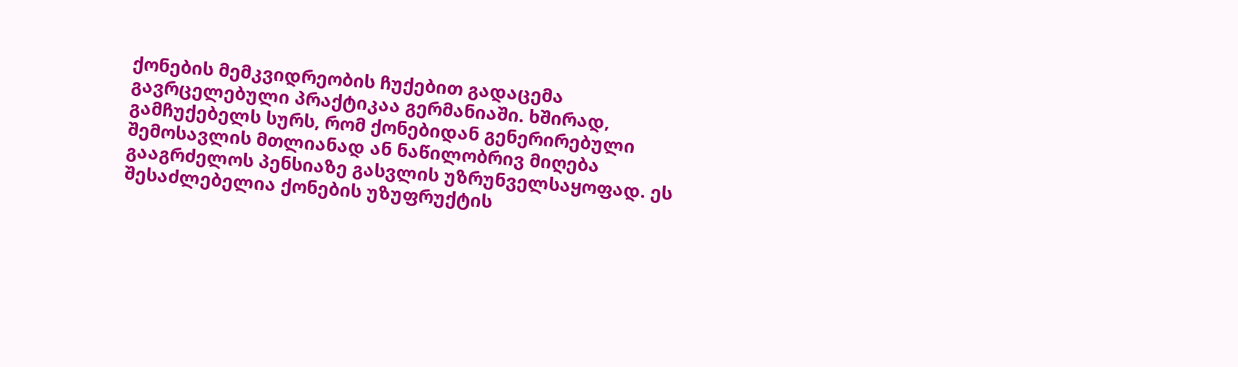ქონების მემკვიდრეობის ჩუქებით გადაცემა გავრცელებული პრაქტიკაა გერმანიაში. ხშირად, გამჩუქებელს სურს, რომ ქონებიდან გენერირებული შემოსავლის მთლიანად ან ნაწილობრივ მიღება გააგრძელოს პენსიაზე გასვლის უზრუნველსაყოფად. ეს შესაძლებელია ქონების უზუფრუქტის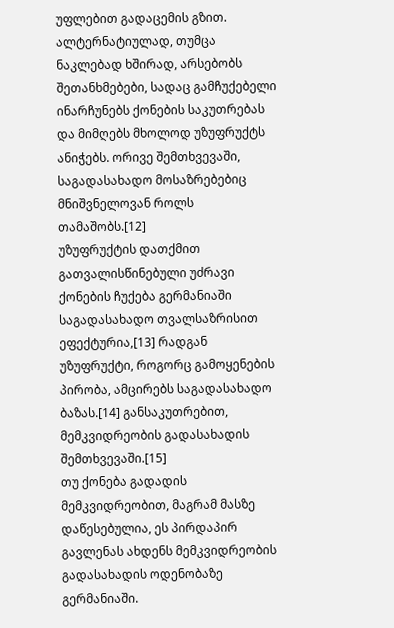უფლებით გადაცემის გზით. ალტერნატიულად, თუმცა ნაკლებად ხშირად, არსებობს შეთანხმებები, სადაც გამჩუქებელი ინარჩუნებს ქონების საკუთრებას და მიმღებს მხოლოდ უზუფრუქტს ანიჭებს. ორივე შემთხვევაში, საგადასახადო მოსაზრებებიც მნიშვნელოვან როლს თამაშობს.[12]
უზუფრუქტის დათქმით გათვალისწინებული უძრავი ქონების ჩუქება გერმანიაში საგადასახადო თვალსაზრისით ეფექტურია,[13] რადგან უზუფრუქტი, როგორც გამოყენების პირობა, ამცირებს საგადასახადო ბაზას.[14] განსაკუთრებით, მემკვიდრეობის გადასახადის შემთხვევაში.[15]
თუ ქონება გადადის მემკვიდრეობით, მაგრამ მასზე დაწესებულია, ეს პირდაპირ გავლენას ახდენს მემკვიდრეობის გადასახადის ოდენობაზე გერმანიაში.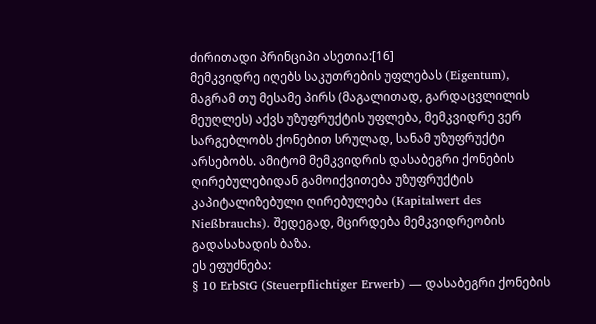ძირითადი პრინციპი ასეთია:[16]
მემკვიდრე იღებს საკუთრების უფლებას (Eigentum), მაგრამ თუ მესამე პირს (მაგალითად, გარდაცვლილის მეუღლეს) აქვს უზუფრუქტის უფლება, მემკვიდრე ვერ სარგებლობს ქონებით სრულად, სანამ უზუფრუქტი არსებობს. ამიტომ მემკვიდრის დასაბეგრი ქონების ღირებულებიდან გამოიქვითება უზუფრუქტის კაპიტალიზებული ღირებულება (Kapitalwert des Nießbrauchs). შედეგად, მცირდება მემკვიდრეობის გადასახადის ბაზა.
ეს ეფუძნება:
§ 10 ErbStG (Steuerpflichtiger Erwerb) — დასაბეგრი ქონების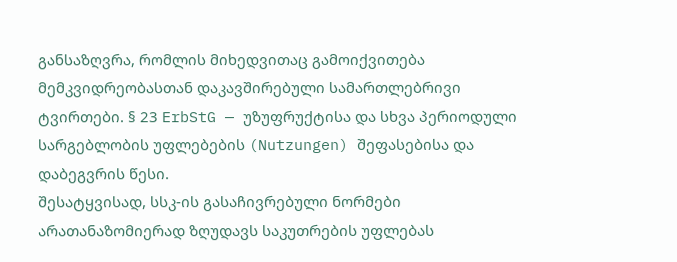განსაზღვრა, რომლის მიხედვითაც გამოიქვითება მემკვიდრეობასთან დაკავშირებული სამართლებრივი ტვირთები. § 23 ErbStG — უზუფრუქტისა და სხვა პერიოდული სარგებლობის უფლებების (Nutzungen) შეფასებისა და დაბეგვრის წესი.
შესატყვისად, სსკ-ის გასაჩივრებული ნორმები არათანაზომიერად ზღუდავს საკუთრების უფლებას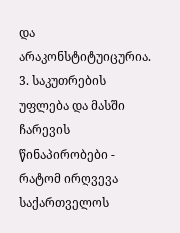და არაკონსტიტუიცურია.
3. საკუთრების უფლება და მასში ჩარევის წინაპირობები - რატომ ირღვევა საქართველოს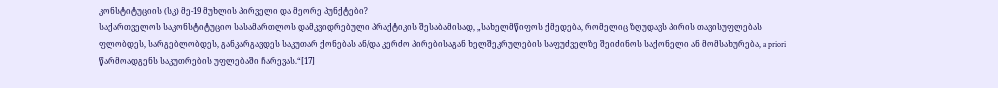კონსტიტუციის (სკ) მე-19 მუხლის პირველი და მეორე პუნქტები?
საქართველოს საკონსტიტუციო სასამართლოს დამკვიდრებული პრაქტიკის შესაბამისად, „სახელმწიფოს ქმედება, რომელიც ზღუდავს პირის თავისუფლებას ფლობდეს, სარგებლობდეს, განკარგავდეს საკუთარ ქონებას ან/და კერძო პირებისაგან ხელშეკრულების საფუძველზე შეიძინოს საქონელი ან მომსახურება, a priori წარმოადგენს საკუთრების უფლებაში ჩარევას.“[17]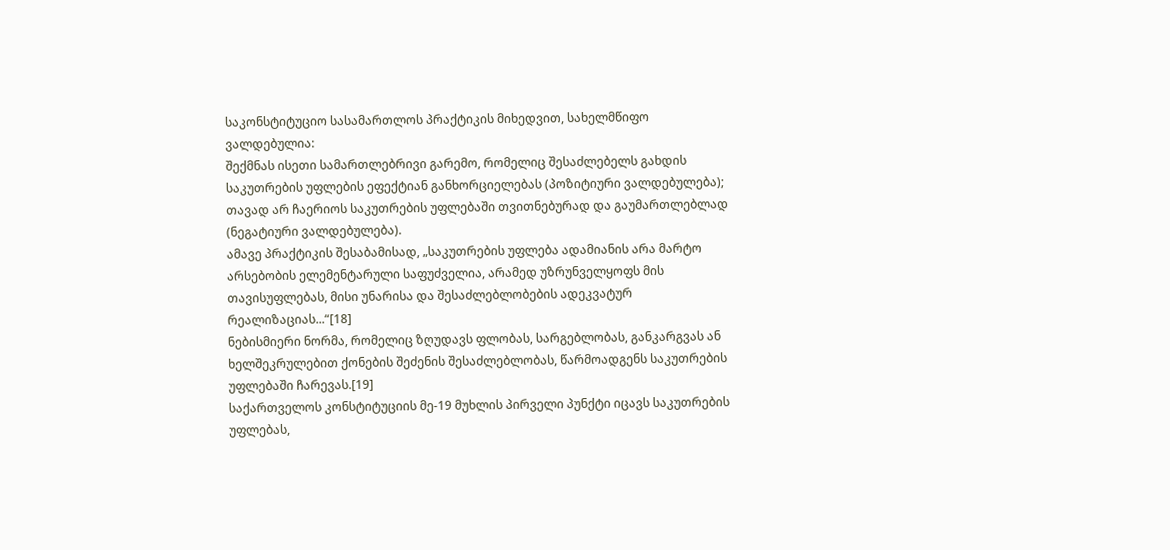საკონსტიტუციო სასამართლოს პრაქტიკის მიხედვით, სახელმწიფო ვალდებულია:
შექმნას ისეთი სამართლებრივი გარემო, რომელიც შესაძლებელს გახდის საკუთრების უფლების ეფექტიან განხორციელებას (პოზიტიური ვალდებულება); თავად არ ჩაერიოს საკუთრების უფლებაში თვითნებურად და გაუმართლებლად (ნეგატიური ვალდებულება).
ამავე პრაქტიკის შესაბამისად, „საკუთრების უფლება ადამიანის არა მარტო არსებობის ელემენტარული საფუძველია, არამედ უზრუნველყოფს მის თავისუფლებას, მისი უნარისა და შესაძლებლობების ადეკვატურ რეალიზაციას...“[18]
ნებისმიერი ნორმა, რომელიც ზღუდავს ფლობას, სარგებლობას, განკარგვას ან ხელშეკრულებით ქონების შეძენის შესაძლებლობას, წარმოადგენს საკუთრების უფლებაში ჩარევას.[19]
საქართველოს კონსტიტუციის მე-19 მუხლის პირველი პუნქტი იცავს საკუთრების უფლებას,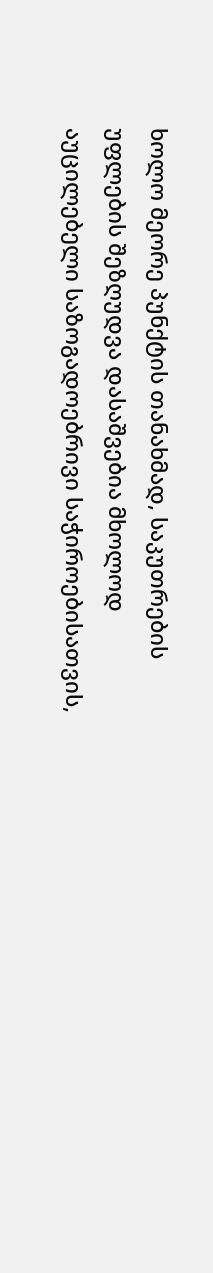ხოლო მეორე პუნქტის თანახმად, საკუთრების უფლების შეზღუდვა დასაშვებია მხოლოდ აუცილებელი საზოგადოებრივი საჭიროებისათვის,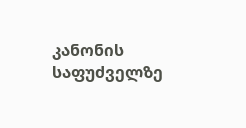კანონის საფუძველზე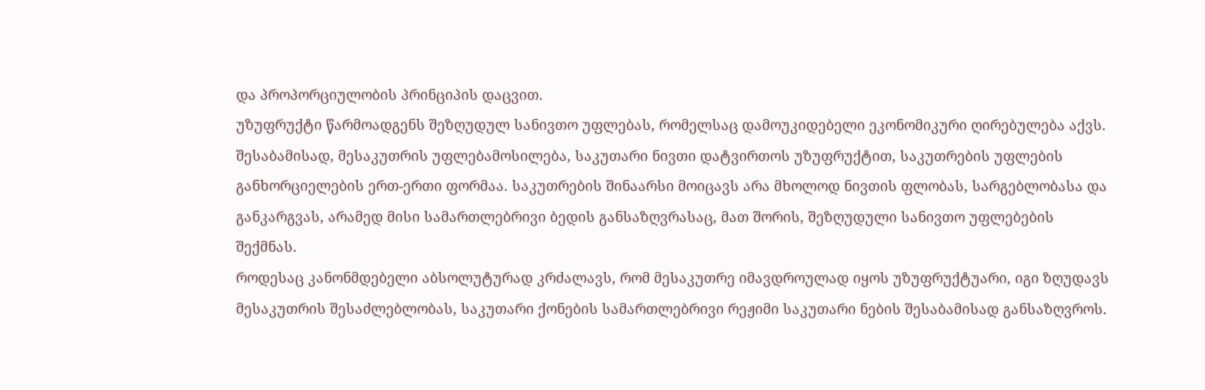და პროპორციულობის პრინციპის დაცვით.
უზუფრუქტი წარმოადგენს შეზღუდულ სანივთო უფლებას, რომელსაც დამოუკიდებელი ეკონომიკური ღირებულება აქვს. შესაბამისად, მესაკუთრის უფლებამოსილება, საკუთარი ნივთი დატვირთოს უზუფრუქტით, საკუთრების უფლების განხორციელების ერთ-ერთი ფორმაა. საკუთრების შინაარსი მოიცავს არა მხოლოდ ნივთის ფლობას, სარგებლობასა და განკარგვას, არამედ მისი სამართლებრივი ბედის განსაზღვრასაც, მათ შორის, შეზღუდული სანივთო უფლებების შექმნას.
როდესაც კანონმდებელი აბსოლუტურად კრძალავს, რომ მესაკუთრე იმავდროულად იყოს უზუფრუქტუარი, იგი ზღუდავს მესაკუთრის შესაძლებლობას, საკუთარი ქონების სამართლებრივი რეჟიმი საკუთარი ნების შესაბამისად განსაზღვროს.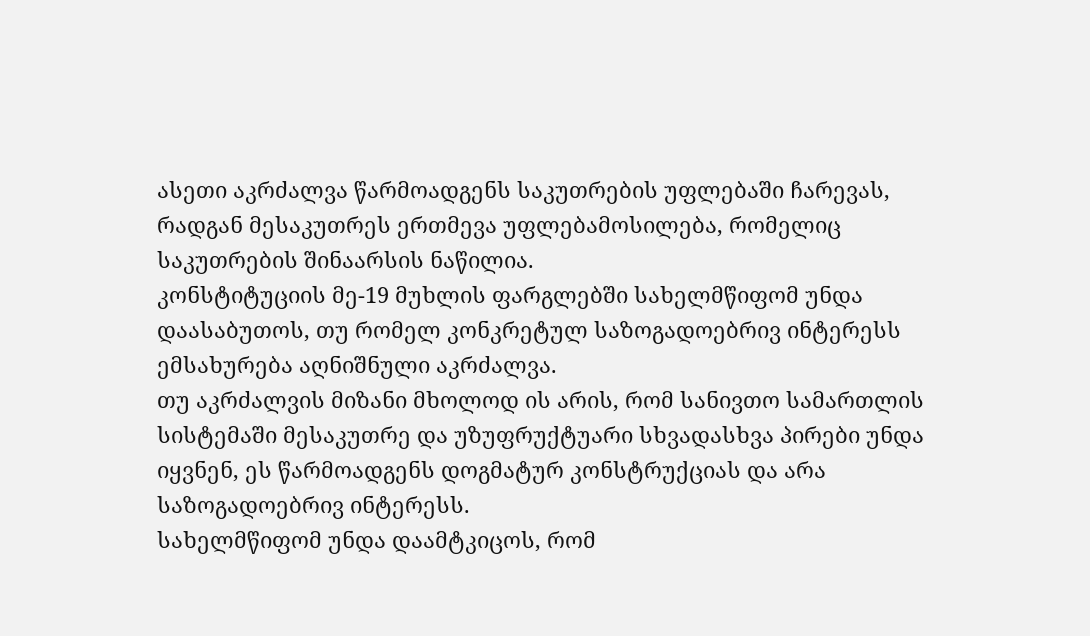ასეთი აკრძალვა წარმოადგენს საკუთრების უფლებაში ჩარევას, რადგან მესაკუთრეს ერთმევა უფლებამოსილება, რომელიც საკუთრების შინაარსის ნაწილია.
კონსტიტუციის მე-19 მუხლის ფარგლებში სახელმწიფომ უნდა დაასაბუთოს, თუ რომელ კონკრეტულ საზოგადოებრივ ინტერესს ემსახურება აღნიშნული აკრძალვა.
თუ აკრძალვის მიზანი მხოლოდ ის არის, რომ სანივთო სამართლის სისტემაში მესაკუთრე და უზუფრუქტუარი სხვადასხვა პირები უნდა იყვნენ, ეს წარმოადგენს დოგმატურ კონსტრუქციას და არა საზოგადოებრივ ინტერესს.
სახელმწიფომ უნდა დაამტკიცოს, რომ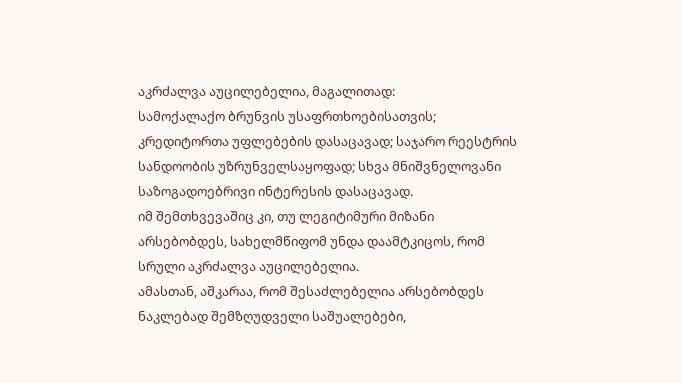აკრძალვა აუცილებელია, მაგალითად:
სამოქალაქო ბრუნვის უსაფრთხოებისათვის; კრედიტორთა უფლებების დასაცავად; საჯარო რეესტრის სანდოობის უზრუნველსაყოფად; სხვა მნიშვნელოვანი საზოგადოებრივი ინტერესის დასაცავად.
იმ შემთხვევაშიც კი, თუ ლეგიტიმური მიზანი არსებობდეს, სახელმწიფომ უნდა დაამტკიცოს, რომ სრული აკრძალვა აუცილებელია.
ამასთან, აშკარაა, რომ შესაძლებელია არსებობდეს ნაკლებად შემზღუდველი საშუალებები,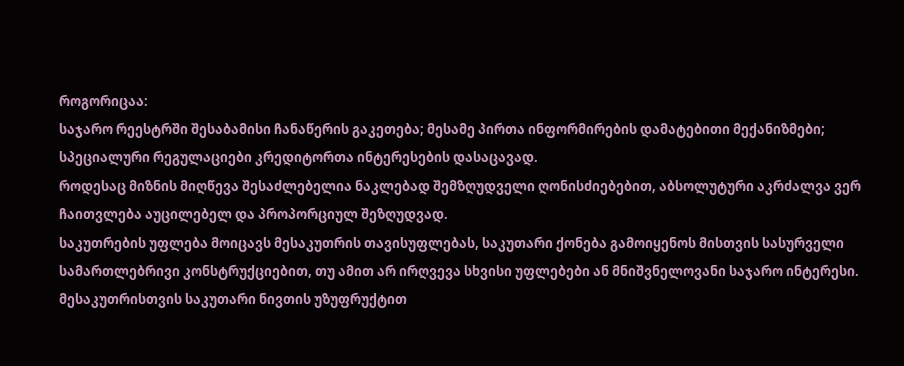როგორიცაა:
საჯარო რეესტრში შესაბამისი ჩანაწერის გაკეთება; მესამე პირთა ინფორმირების დამატებითი მექანიზმები; სპეციალური რეგულაციები კრედიტორთა ინტერესების დასაცავად.
როდესაც მიზნის მიღწევა შესაძლებელია ნაკლებად შემზღუდველი ღონისძიებებით, აბსოლუტური აკრძალვა ვერ ჩაითვლება აუცილებელ და პროპორციულ შეზღუდვად.
საკუთრების უფლება მოიცავს მესაკუთრის თავისუფლებას, საკუთარი ქონება გამოიყენოს მისთვის სასურველი სამართლებრივი კონსტრუქციებით, თუ ამით არ ირღვევა სხვისი უფლებები ან მნიშვნელოვანი საჯარო ინტერესი.
მესაკუთრისთვის საკუთარი ნივთის უზუფრუქტით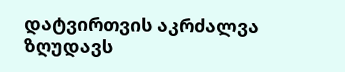დატვირთვის აკრძალვა ზღუდავს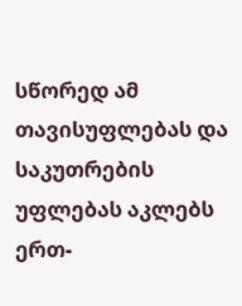სწორედ ამ თავისუფლებას და საკუთრების უფლებას აკლებს ერთ-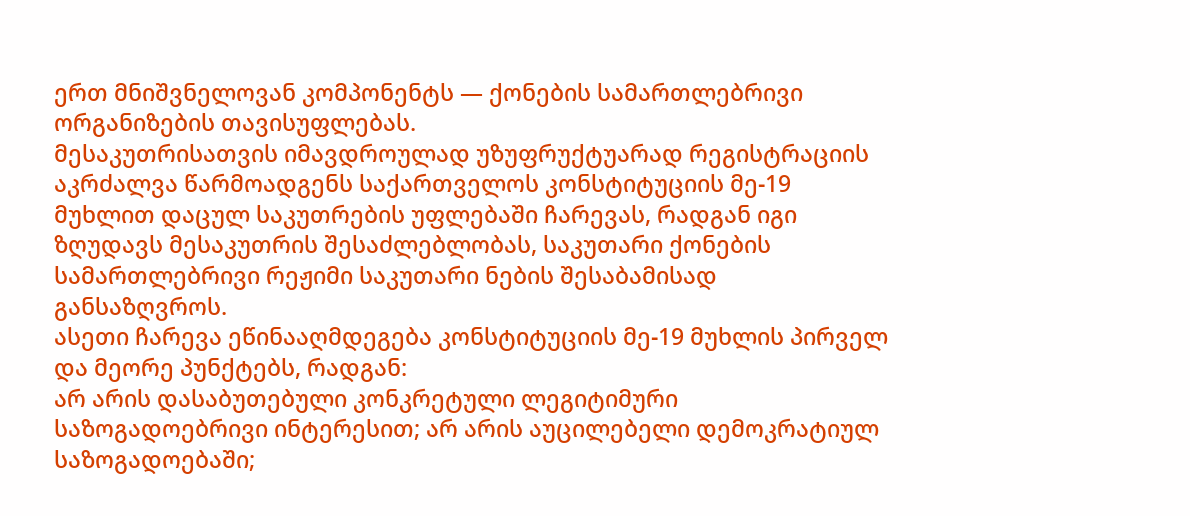ერთ მნიშვნელოვან კომპონენტს — ქონების სამართლებრივი ორგანიზების თავისუფლებას.
მესაკუთრისათვის იმავდროულად უზუფრუქტუარად რეგისტრაციის აკრძალვა წარმოადგენს საქართველოს კონსტიტუციის მე-19 მუხლით დაცულ საკუთრების უფლებაში ჩარევას, რადგან იგი ზღუდავს მესაკუთრის შესაძლებლობას, საკუთარი ქონების სამართლებრივი რეჟიმი საკუთარი ნების შესაბამისად განსაზღვროს.
ასეთი ჩარევა ეწინააღმდეგება კონსტიტუციის მე-19 მუხლის პირველ და მეორე პუნქტებს, რადგან:
არ არის დასაბუთებული კონკრეტული ლეგიტიმური საზოგადოებრივი ინტერესით; არ არის აუცილებელი დემოკრატიულ საზოგადოებაში;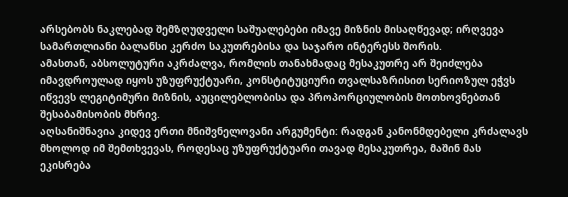არსებობს ნაკლებად შემზღუდველი საშუალებები იმავე მიზნის მისაღწევად; ირღვევა სამართლიანი ბალანსი კერძო საკუთრებისა და საჯარო ინტერესს შორის.
ამასთან, აბსოლუტური აკრძალვა, რომლის თანახმადაც მესაკუთრე არ შეიძლება იმავდროულად იყოს უზუფრუქტუარი, კონსტიტუციური თვალსაზრისით სერიოზულ ეჭვს იწვევს ლეგიტიმური მიზნის, აუცილებლობისა და პროპორციულობის მოთხოვნებთან შესაბამისობის მხრივ.
აღსანიშნავია კიდევ ერთი მნიშვნელოვანი არგუმენტი: რადგან კანონმდებელი კრძალავს მხოლოდ იმ შემთხვევას, როდესაც უზუფრუქტუარი თავად მესაკუთრეა, მაშინ მას ეკისრება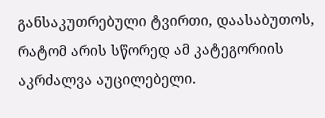განსაკუთრებული ტვირთი, დაასაბუთოს, რატომ არის სწორედ ამ კატეგორიის აკრძალვა აუცილებელი.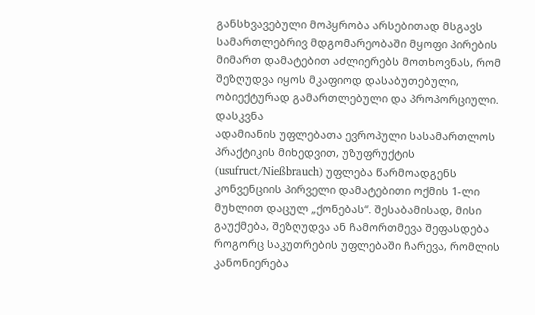განსხვავებული მოპყრობა არსებითად მსგავს სამართლებრივ მდგომარეობაში მყოფი პირების მიმართ დამატებით აძლიერებს მოთხოვნას, რომ შეზღუდვა იყოს მკაფიოდ დასაბუთებული, ობიექტურად გამართლებული და პროპორციული.
დასკვნა
ადამიანის უფლებათა ევროპული სასამართლოს პრაქტიკის მიხედვით, უზუფრუქტის (usufruct/Nießbrauch) უფლება წარმოადგენს კონვენციის პირველი დამატებითი ოქმის 1-ლი მუხლით დაცულ „ქონებას“. შესაბამისად, მისი გაუქმება, შეზღუდვა ან ჩამორთმევა შეფასდება როგორც საკუთრების უფლებაში ჩარევა, რომლის კანონიერება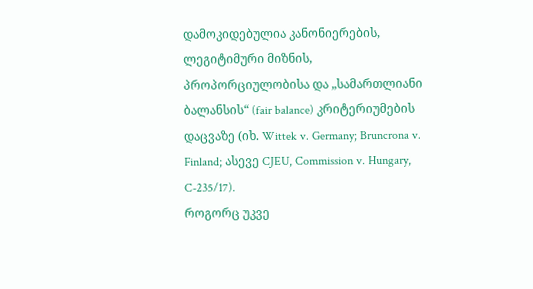დამოკიდებულია კანონიერების, ლეგიტიმური მიზნის, პროპორციულობისა და „სამართლიანი ბალანსის“ (fair balance) კრიტერიუმების დაცვაზე (იხ. Wittek v. Germany; Bruncrona v. Finland; ასევე CJEU, Commission v. Hungary, C-235/17).
როგორც უკვე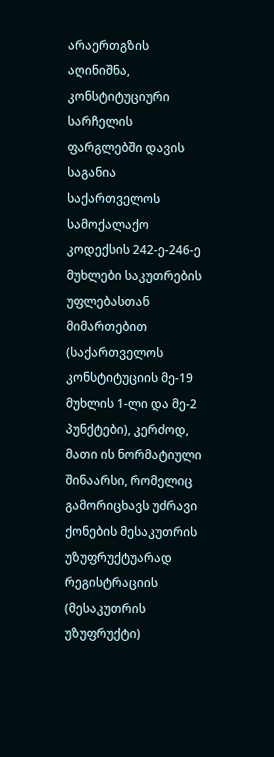არაერთგზის აღინიშნა, კონსტიტუციური სარჩელის ფარგლებში დავის საგანია საქართველოს სამოქალაქო კოდექსის 242-ე-246-ე მუხლები საკუთრების უფლებასთან მიმართებით (საქართველოს კონსტიტუციის მე-19 მუხლის 1-ლი და მე-2 პუნქტები), კერძოდ, მათი ის ნორმატიული შინაარსი, რომელიც გამორიცხავს უძრავი ქონების მესაკუთრის უზუფრუქტუარად რეგისტრაციის (მესაკუთრის უზუფრუქტი)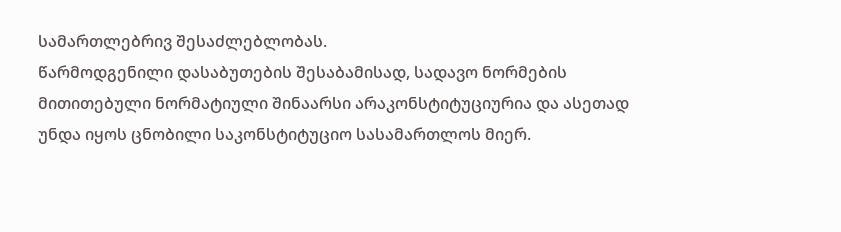სამართლებრივ შესაძლებლობას.
წარმოდგენილი დასაბუთების შესაბამისად, სადავო ნორმების მითითებული ნორმატიული შინაარსი არაკონსტიტუციურია და ასეთად უნდა იყოს ცნობილი საკონსტიტუციო სასამართლოს მიერ.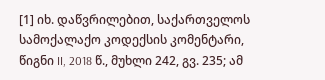[1] იხ. დაწვრილებით, საქართველოს სამოქალაქო კოდექსის კომენტარი, წიგნი II, 2018 წ., მუხლი 242, გვ. 235; ამ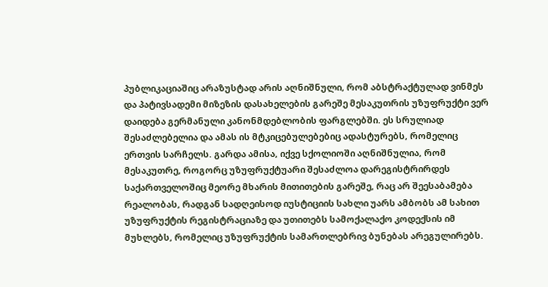პუბლიკაციაშიც არაზუსტად არის აღნიშნული, რომ აბსტრაქტულად ვინმეს და პატივსადემი მიზეზის დასახელების გარეშე მესაკუთრის უზუფრუქტი ვერ დაიდება გერმანული კანონმდებლობის ფარგლებში. ეს სრულიად შესაძლებელია და ამას ის მტკიცებულებებიც ადასტურებს, რომელიც ერთვის სარჩელს. გარდა ამისა, იქვე სქოლიოში აღნიშნულია, რომ მესაკუთრე, როგორც უზუფრუქტუარი შესაძლოა დარეგისტრირდეს საქართველოშიც მეორე მხარის მითითების გარეშე, რაც არ შეესაბამება რეალობას, რადგან სადღეისოდ იუსტიციის სახლი უარს ამბობს ამ სახით უზუფრუქტის რეგისტრაციაზე და უთითებს სამოქალაქო კოდექსის იმ მუხლებს, რომელიც უზუფრუქტის სამართლებრივ ბუნებას არეგულირებს.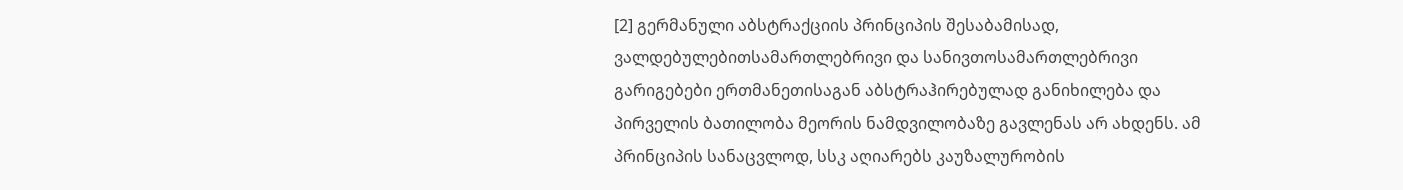[2] გერმანული აბსტრაქციის პრინციპის შესაბამისად, ვალდებულებითსამართლებრივი და სანივთოსამართლებრივი გარიგებები ერთმანეთისაგან აბსტრაჰირებულად განიხილება და პირველის ბათილობა მეორის ნამდვილობაზე გავლენას არ ახდენს. ამ პრინციპის სანაცვლოდ, სსკ აღიარებს კაუზალურობის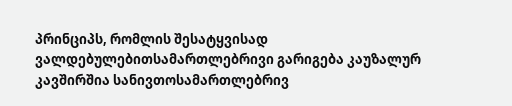პრინციპს, რომლის შესატყვისად ვალდებულებითსამართლებრივი გარიგება კაუზალურ კავშირშია სანივთოსამართლებრივ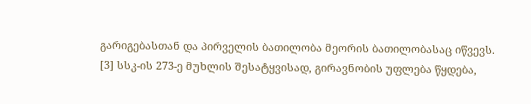გარიგებასთან და პირველის ბათილობა მეორის ბათილობასაც იწვევს.
[3] სსკ-ის 273-ე მუხლის შესატყვისად, გირავნობის უფლება წყდება,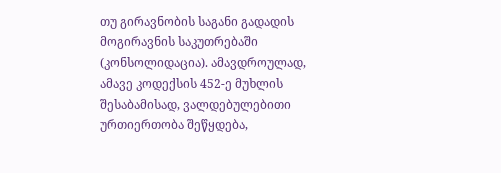თუ გირავნობის საგანი გადადის მოგირავნის საკუთრებაში (კონსოლიდაცია). ამავდროულად, ამავე კოდექსის 452-ე მუხლის შესაბამისად, ვალდებულებითი ურთიერთობა შეწყდება,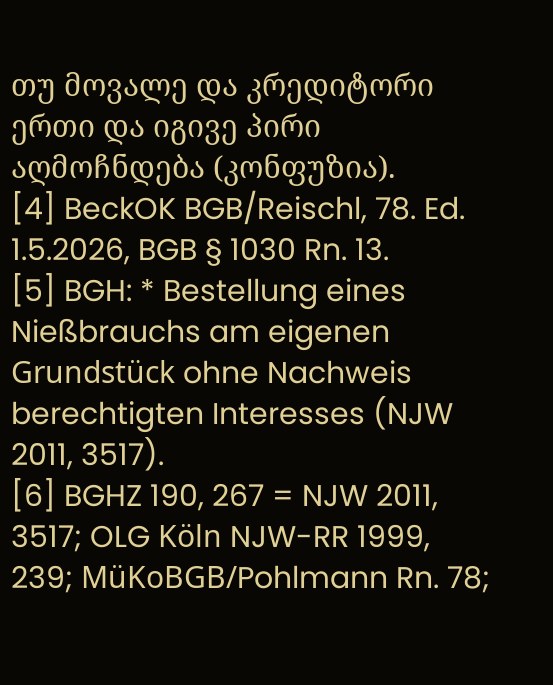თუ მოვალე და კრედიტორი ერთი და იგივე პირი აღმოჩნდება (კონფუზია).
[4] BeckOK BGB/Reischl, 78. Ed. 1.5.2026, BGB § 1030 Rn. 13.
[5] BGH: * Bestellung eines Nießbrauchs am eigenen Grundstück ohne Nachweis berechtigten Interesses (NJW 2011, 3517).
[6] BGHZ 190, 267 = NJW 2011, 3517; OLG Köln NJW-RR 1999, 239; MüKoBGB/Pohlmann Rn. 78;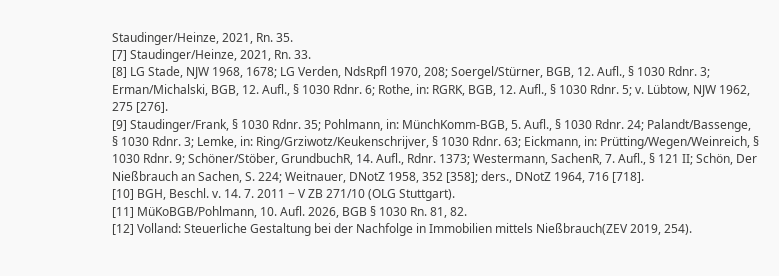Staudinger/Heinze, 2021, Rn. 35.
[7] Staudinger/Heinze, 2021, Rn. 33.
[8] LG Stade, NJW 1968, 1678; LG Verden, NdsRpfl 1970, 208; Soergel/Stürner, BGB, 12. Aufl., § 1030 Rdnr. 3; Erman/Michalski, BGB, 12. Aufl., § 1030 Rdnr. 6; Rothe, in: RGRK, BGB, 12. Aufl., § 1030 Rdnr. 5; v. Lübtow, NJW 1962, 275 [276].
[9] Staudinger/Frank, § 1030 Rdnr. 35; Pohlmann, in: MünchKomm-BGB, 5. Aufl., § 1030 Rdnr. 24; Palandt/Bassenge, § 1030 Rdnr. 3; Lemke, in: Ring/Grziwotz/Keukenschrijver, § 1030 Rdnr. 63; Eickmann, in: Prütting/Wegen/Weinreich, § 1030 Rdnr. 9; Schöner/Stöber, GrundbuchR, 14. Aufl., Rdnr. 1373; Westermann, SachenR, 7. Aufl., § 121 II; Schön, Der Nießbrauch an Sachen, S. 224; Weitnauer, DNotZ 1958, 352 [358]; ders., DNotZ 1964, 716 [718].
[10] BGH, Beschl. v. 14. 7. 2011 − V ZB 271/10 (OLG Stuttgart).
[11] MüKoBGB/Pohlmann, 10. Aufl. 2026, BGB § 1030 Rn. 81, 82.
[12] Volland: Steuerliche Gestaltung bei der Nachfolge in Immobilien mittels Nießbrauch(ZEV 2019, 254).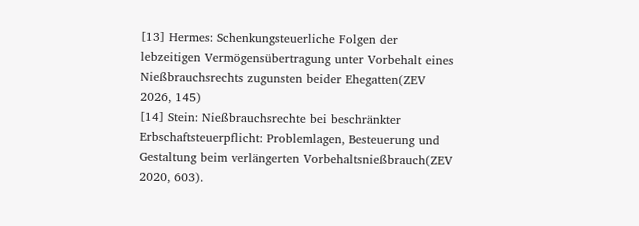[13] Hermes: Schenkungsteuerliche Folgen der lebzeitigen Vermögensübertragung unter Vorbehalt eines Nießbrauchsrechts zugunsten beider Ehegatten(ZEV 2026, 145)
[14] Stein: Nießbrauchsrechte bei beschränkter Erbschaftsteuerpflicht: Problemlagen, Besteuerung und Gestaltung beim verlängerten Vorbehaltsnießbrauch(ZEV 2020, 603).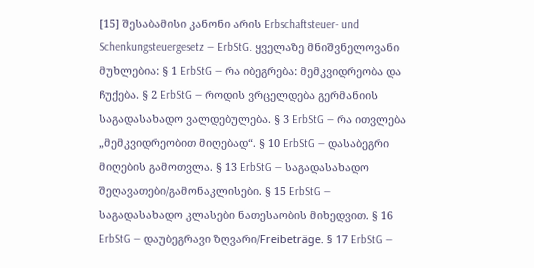[15] შესაბამისი კანონი არის Erbschaftsteuer- und Schenkungsteuergesetz — ErbStG. ყველაზე მნიშვნელოვანი მუხლებია: § 1 ErbStG — რა იბეგრება: მემკვიდრეობა და ჩუქება. § 2 ErbStG — როდის ვრცელდება გერმანიის საგადასახადო ვალდებულება. § 3 ErbStG — რა ითვლება „მემკვიდრეობით მიღებად“. § 10 ErbStG — დასაბეგრი მიღების გამოთვლა. § 13 ErbStG — საგადასახადო შეღავათები/გამონაკლისები. § 15 ErbStG — საგადასახადო კლასები ნათესაობის მიხედვით. § 16 ErbStG — დაუბეგრავი ზღვარი/Freibeträge. § 17 ErbStG —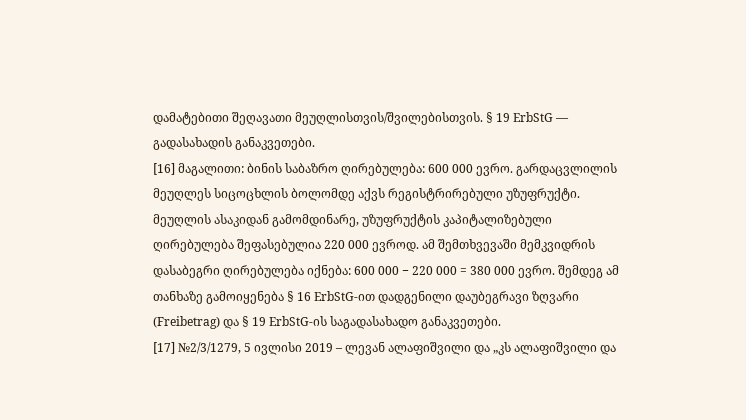დამატებითი შეღავათი მეუღლისთვის/შვილებისთვის. § 19 ErbStG — გადასახადის განაკვეთები.
[16] მაგალითი: ბინის საბაზრო ღირებულება: 600 000 ევრო. გარდაცვლილის მეუღლეს სიცოცხლის ბოლომდე აქვს რეგისტრირებული უზუფრუქტი. მეუღლის ასაკიდან გამომდინარე, უზუფრუქტის კაპიტალიზებული ღირებულება შეფასებულია 220 000 ევროდ. ამ შემთხვევაში მემკვიდრის დასაბეგრი ღირებულება იქნება: 600 000 − 220 000 = 380 000 ევრო. შემდეგ ამ თანხაზე გამოიყენება § 16 ErbStG-ით დადგენილი დაუბეგრავი ზღვარი (Freibetrag) და § 19 ErbStG-ის საგადასახადო განაკვეთები.
[17] №2/3/1279, 5 ივლისი 2019 – ლევან ალაფიშვილი და „კს ალაფიშვილი და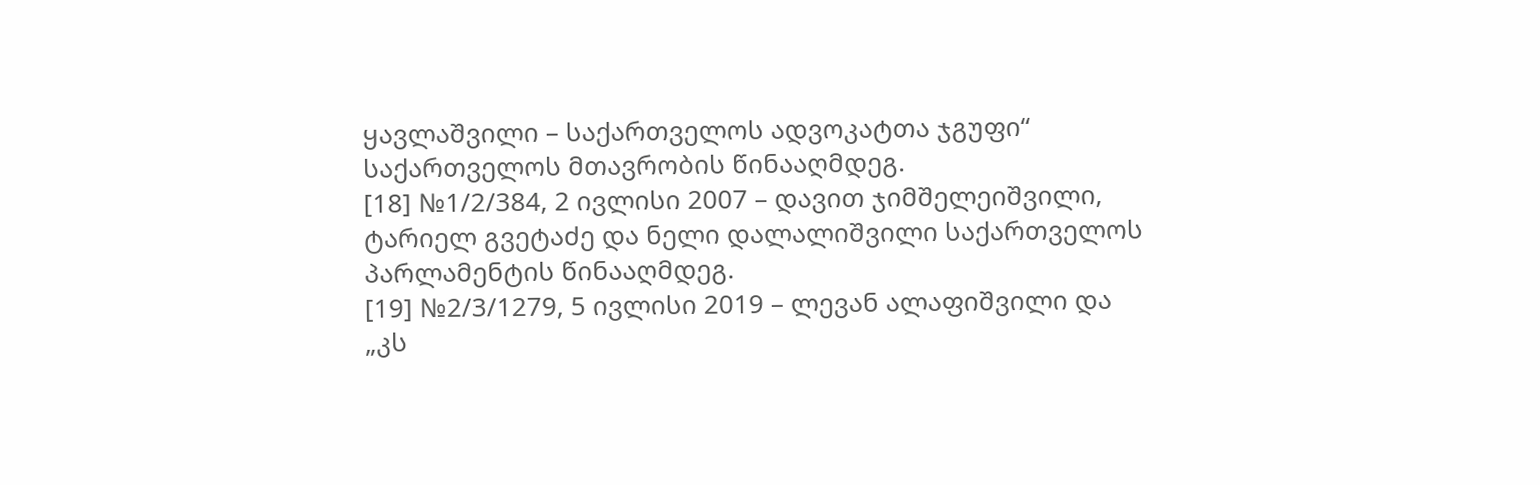ყავლაშვილი – საქართველოს ადვოკატთა ჯგუფი“ საქართველოს მთავრობის წინააღმდეგ.
[18] №1/2/384, 2 ივლისი 2007 – დავით ჯიმშელეიშვილი, ტარიელ გვეტაძე და ნელი დალალიშვილი საქართველოს პარლამენტის წინააღმდეგ.
[19] №2/3/1279, 5 ივლისი 2019 – ლევან ალაფიშვილი და „კს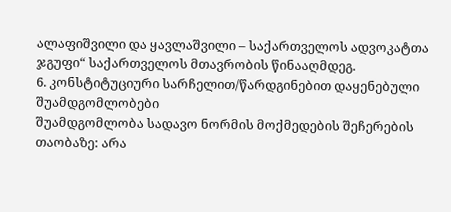ალაფიშვილი და ყავლაშვილი – საქართველოს ადვოკატთა ჯგუფი“ საქართველოს მთავრობის წინააღმდეგ.
6. კონსტიტუციური სარჩელით/წარდგინებით დაყენებული შუამდგომლობები
შუამდგომლობა სადავო ნორმის მოქმედების შეჩერების თაობაზე: არა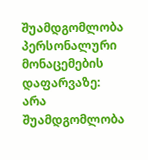შუამდგომლობა პერსონალური მონაცემების დაფარვაზე: არა
შუამდგომლობა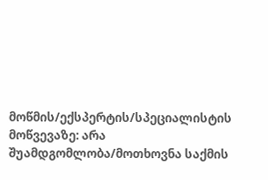მოწმის/ექსპერტის/სპეციალისტის მოწვევაზე: არა
შუამდგომლობა/მოთხოვნა საქმის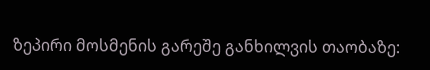ზეპირი მოსმენის გარეშე განხილვის თაობაზე: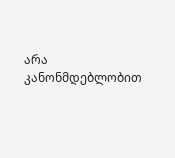არა
კანონმდებლობით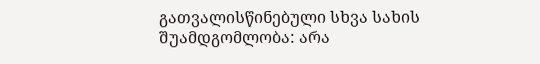გათვალისწინებული სხვა სახის შუამდგომლობა: არა